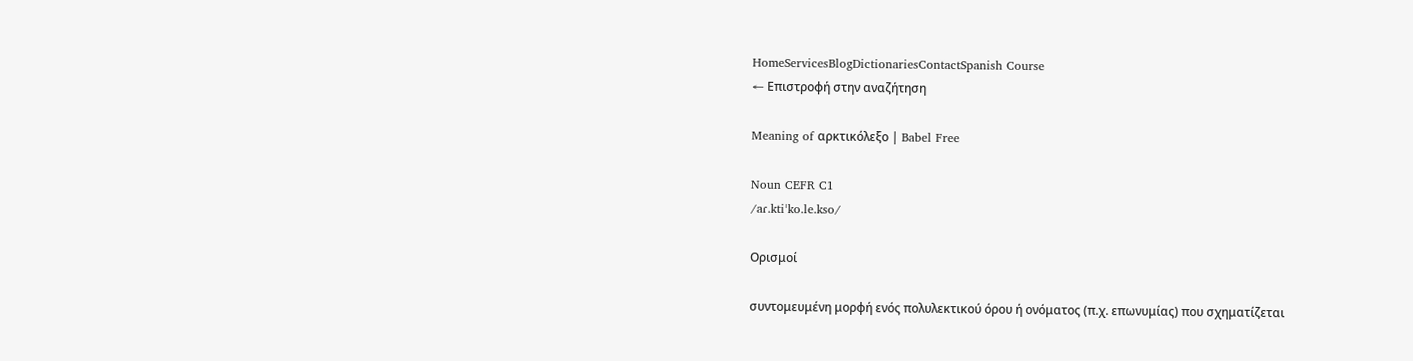HomeServicesBlogDictionariesContactSpanish Course
← Επιστροφή στην αναζήτηση

Meaning of αρκτικόλεξο | Babel Free

Noun CEFR C1
/aɾ.ktiˈko.le.kso/

Ορισμοί

συντομευμένη μορφή ενός πολυλεκτικού όρου ή ονόματος (π.χ. επωνυμίας) που σχηματίζεται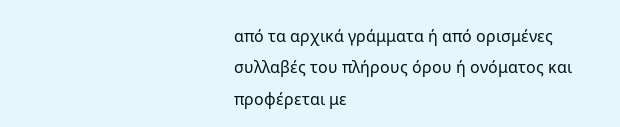από τα αρχικά γράμματα ή από ορισμένες συλλαβές του πλήρους όρου ή ονόματος και προφέρεται με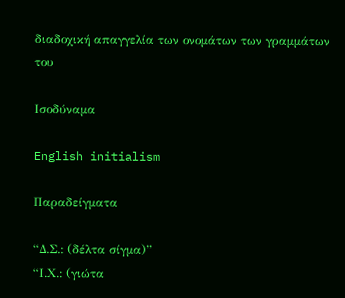διαδοχική απαγγελία των ονομάτων των γραμμάτων του

Ισοδύναμα

English initialism

Παραδείγματα

“Δ.Σ.: (δέλτα σίγμα)”
“Ι.Χ.: (γιώτα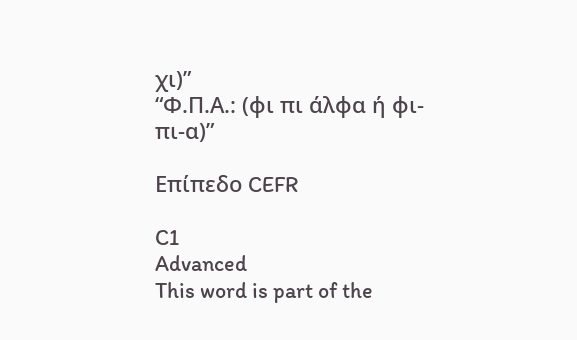χι)”
“Φ.Π.Α.: (φι πι άλφα ή φι-πι-α)”

Επίπεδο CEFR

C1
Advanced
This word is part of the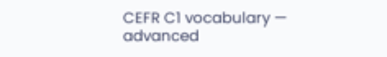CEFR C1 vocabulary — advanced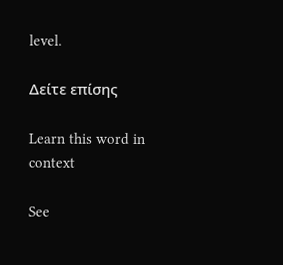level.

Δείτε επίσης

Learn this word in context

See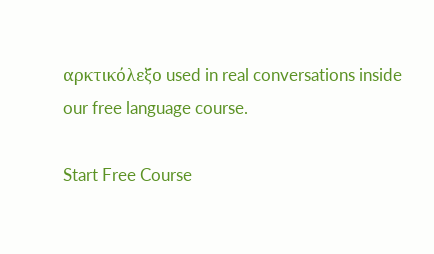αρκτικόλεξο used in real conversations inside our free language course.

Start Free Course